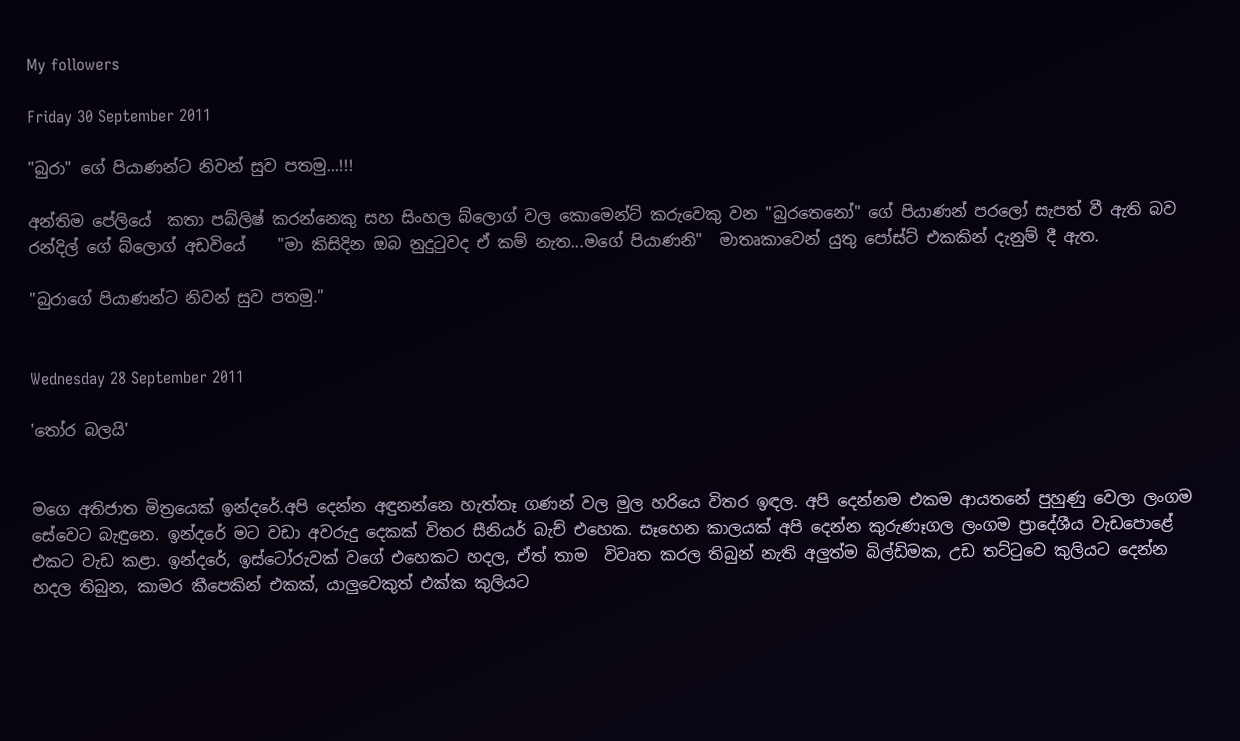My followers

Friday 30 September 2011

"බුරා" ගේ පියාණන්ට නිවන් සුව පතමු...!!!

අන්තිම පේලියේ  කතා පබ්ලිෂ් කරන්නෙකු සහ සිංහල බ්ලොග් වල කොමෙන්ට් කරුවෙකු වන "බුරතෙනෝ" ගේ පියාණන් පරලෝ සැපත් වී ඇති බව රන්දිල් ගේ බ්ලොග් අඩවියේ    "මා කිසිදින ඔබ නුදුටුවද ඒ කම් නැත...මගේ පියාණනි"  මාතෘකාවෙන් යුතු පෝස්ට් එකකින් දැනුම් දී ඇත.

"බුරාගේ පියාණන්ට නිවන් සුව පතමු."


Wednesday 28 September 2011

'තෝර බලයි'


මගෙ අතිජාත මිත්‍රයෙක් ඉන්දරේ.අපි දෙන්න අඳුනන්නෙ හැත්තෑ ගණන් වල මුල හරියෙ විතර ඉඳල. අපි දෙන්නම එකම ආයතනේ පුහුණු වෙලා ලංගම සේවෙට බැඳුනෙ. ඉන්දරේ මට වඩා අවරුදු දෙකක් විතර සීනියර් බැච් එහෙක. සෑහෙන කාලයක් අපි දෙන්න කුරුණෑගල ලංගම ප්‍රාදේශීය වැඩපොළේ එකට වැඩ කළා. ඉන්දරේ, ඉස්ටෝරුවක් වගේ එහෙකට හදල, ඒත් තාම  විවෘත කරල තිබුන් නැති අලුත්ම බිල්ඩිමක, උඩ තට්ටුවෙ කුලියට දෙන්න හදල තිබුන, කාමර කීපෙකින් එකක්, යාලුවෙකුත් එක්ක කුලියට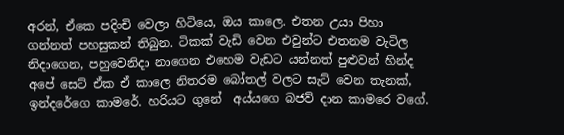අරන්, ඒකෙ පදිංචි වෙලා හිටියෙ, ඔය කාලෙ. එතන උයා පිහා ගන්නත් පහසුකන් තිබුන. ටිකක් වැඩි වෙන එවුන්ට එතනම වැටිල නිදාගෙන, පහුවෙනිදා නාගෙන එහෙම වැඩට යන්නත් පුළුවන් හින්ද අපේ සෙට් ඒක ඒ කාලෙ නිතරම බෝතල් වලට සැට් වෙන තැනක්, ඉන්දරේගෙ කාමරේ. හරියට ගුනේ  අය්යගෙ බජව් දාන කාමරෙ වගේ.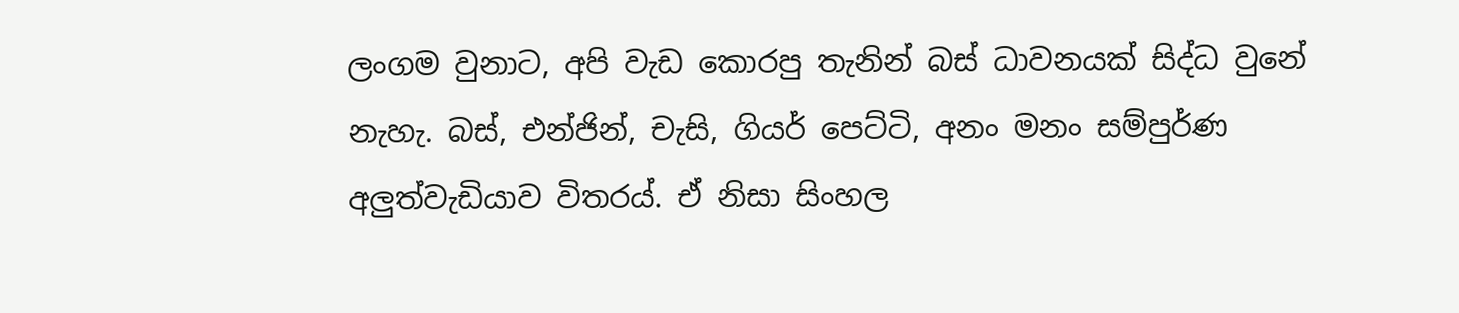ලංගම වුනාට, අපි වැඩ කොරපු තැනින් බස් ධාවනයක් සිද්ධ වුනේ නැහැ. බස්, එන්ජින්, චැසි, ගියර් පෙට්ටි, අනං මනං සම්පුර්ණ අලුත්වැඩියාව විතරය්. ඒ නිසා සිංහල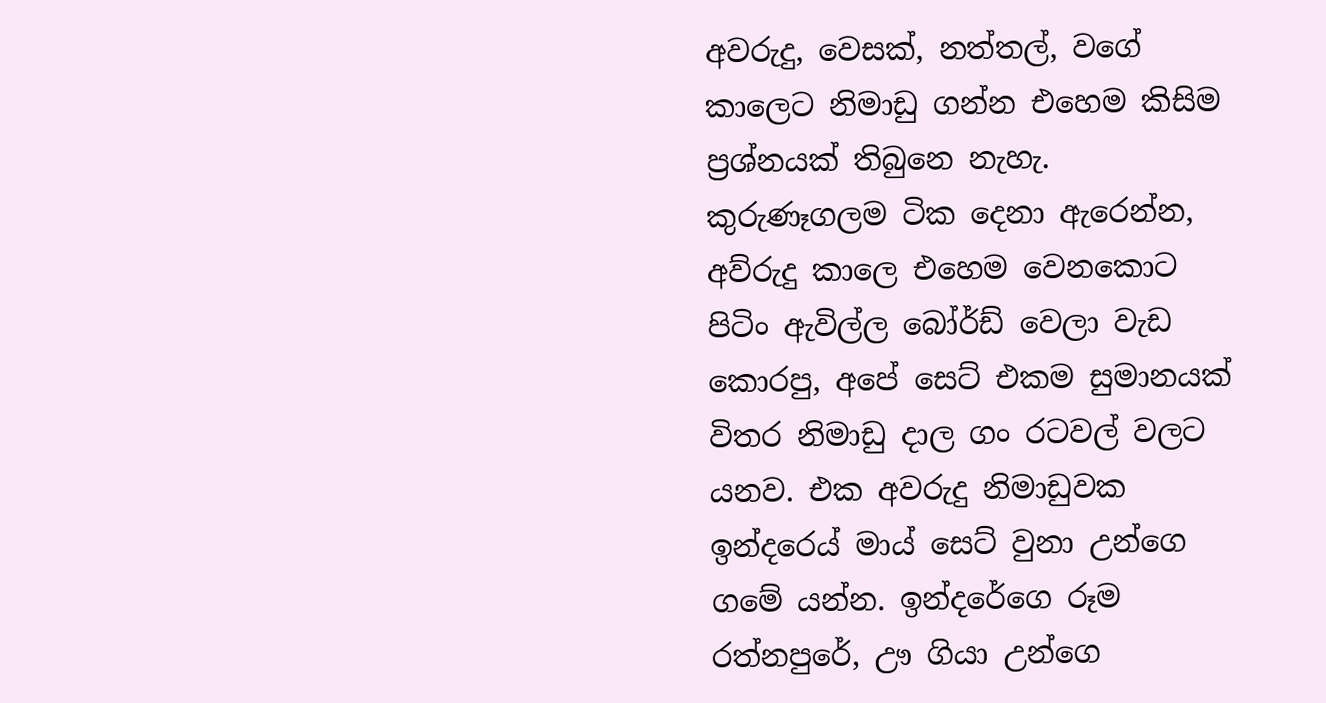අවරුදු, වෙසක්, නත්තල්, වගේ කාලෙට නිමාඩු ගන්න එහෙම කිසිම ප්‍රශ්නයක් තිබුනෙ නැහැ. කුරුණෑගලම ටික දෙනා ඇරෙන්න, අව්රුදු කාලෙ එහෙම වෙනකොට පිටිං ඇවිල්ල බෝර්ඩ් වෙලා වැඩ කොරපු, අපේ සෙට් එකම සුමානයක් විතර නිමාඩු දාල ගං රටවල් වලට යනව. එක අවරුදු නිමාඩුවක ඉන්දරෙය් මාය් සෙට් වුනා උන්ගෙ ගමේ යන්න. ඉන්දරේගෙ රූම රත්නපුරේ, ඌ ගියා උන්ගෙ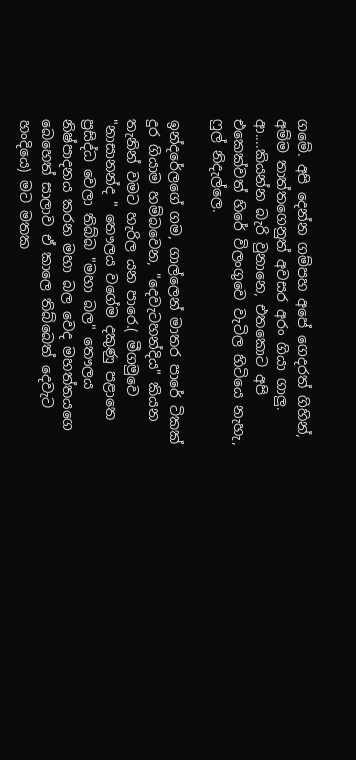ගමේ. අපි දෙන්න ගම්පහ අපේ ගෙදරත් ගිහින්, අම්ම තාත්තගෙනුත් අවසර අරං ගියා ගාලු.  ආ....කියන්න බැරි වුනානෙ, එතකොට අපි එකෙක්වත් හිරේ විලංගුවෙ වැටිල හිටියෙ නැහැ, ෆුල් නිදැල්ලෙ.

ඉන්දරේලගේ ගම, ගාල්ලෙන් මාතර පාරේ ටිකක් දුර ගියාම හම්බවෙන, "දෙවැටහන්දිය" කියන තැනින් වමට හැරිල යන පාරෙ.( මීගමුවෙ "නාසානන්ද " තෞලය වගේම දකුණු පළාතෙ ප්‍රසිද්ධ වෙලා තිබ්බ "මහා බල" තෞලය නිෂ්පාදනය කරන මහා බල වෙද මහත්තයගෙ බෙහෙත් සාලාව ඒ කාලෙ තිබ්බෙත් දෙවැට හංදියෙ) මට මතක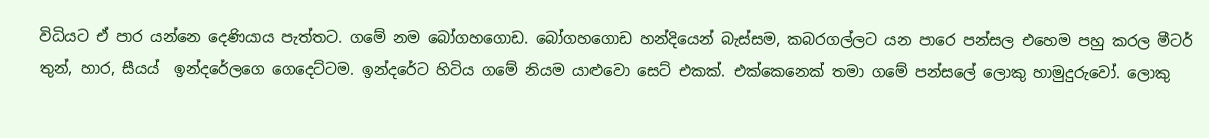විධියට ඒ පාර යන්නෙ දෙණියාය පැත්තට. ගමේ නම බෝගහගොඩ. බෝගහගොඩ හන්දියෙන් බැස්සම, කබරගල්ලට යන පාරෙ පන්සල එහෙම පහු කරල මීටර් තුන්, හාර, සීයය්  ඉන්දරේලගෙ ගෙදෙට්ටම. ඉන්දරේට හිටිය ගමේ නියම යාළුවො සෙට් එකක්. එක්කෙනෙක් තමා ගමේ පන්සලේ ලොකු හාමුදුරුවෝ. ලොකු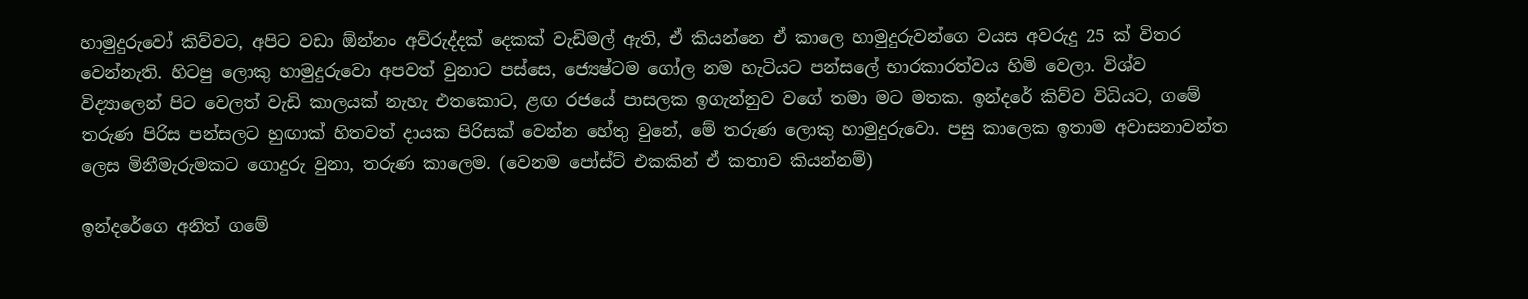හාමුදුරුවෝ කිව්වට, අපිට වඩා ඕන්නං අව්රුද්දක් දෙකක් වැඩිමල් ඇති, ඒ කියන්නෙ ඒ කාලෙ හාමුදුරුවන්ගෙ වයස අවරුදු 25 ක් විතර වෙන්නැති. හිටපු ලොකු හාමුදුරුවො අපවත් වුනාට පස්සෙ, ජ්‍යෙෂ්ටම ගෝල නම හැටියට පන්සලේ භාරකාරත්වය හිමි වෙලා. විශ්ව විද්‍යාලෙන් පිට වෙලත් වැඩි කාලයක් නැහැ එතකොට, ළඟ රජයේ පාසලක ඉගැන්නුව වගේ තමා මට මතක. ඉන්දරේ කිව්ව විධියට, ගමේ තරුණ පිරිස පන්සලට හුඟාක් හිතවත් දායක පිරිසක් වෙන්න හේතු වුනේ, මේ තරුණ ලොකු හාමුදුරුවො. පසු කාලෙක ඉතාම අවාසනාවන්ත ලෙස මිනීමැරුමකට ගොදුරු වුනා, තරුණ කාලෙම. (වෙනම පෝස්ට් එකකින් ඒ කතාව කියන්නම්)

ඉන්දරේගෙ අනිත් ගමේ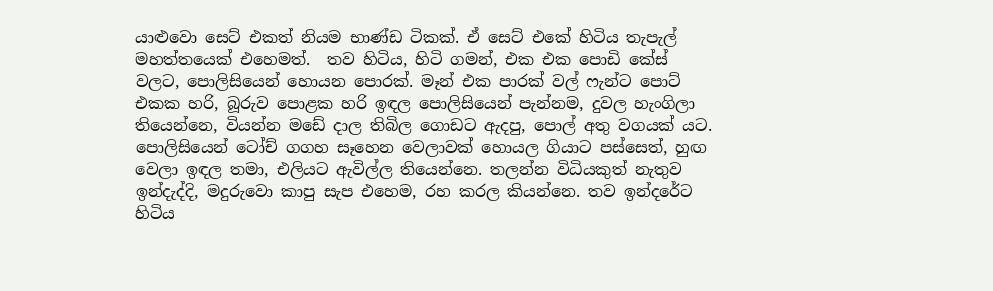යාළුවො සෙට් එකත් නියම භාණ්ඩ ටිකක්. ඒ සෙට් එකේ හිටිය තැපැල් මහත්තයෙක් එහෙමත්.  තව හිටිය, හිටි ගමන්, එක එක පොඩි කේස් වලට, පොලිසියෙන් හොයන පොරක්. මෑන් එක පාරක් වල් ෆැන්ට පොට් එකක හරි, බූරුව පොළක හරි ඉඳල පොලිසියෙන් පැන්නම, දුවල හැංගිලා තියෙන්නෙ, වියන්න මඩේ දාල තිබිල ගොඩට ඇදපු, පොල් අතු වගයක් යට. පොලිසියෙන් ටෝච් ගගහ සෑහෙන වෙලාවක් හොයල ගියාට පස්සෙත්, හුඟ වෙලා ඉඳල තමා, එලියට ඇවිල්ල තියෙන්නෙ. තලන්න විධියකුත් නැතුව ඉන්දැද්දි, මදුරුවො කාපු සැප එහෙම, රහ කරල කියන්නෙ. තව ඉන්දරේට හිටිය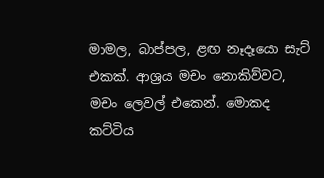මාමල, බාප්පල, ළඟ නෑදෑයො සැට් එකක්. ආශ්‍රය මචං නොකිව්වට, මචං ලෙවල් එකෙන්. මොකද කට්ටිය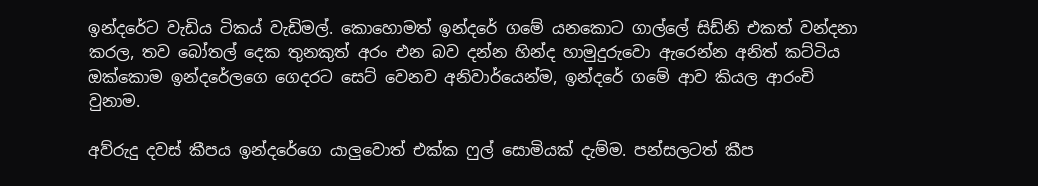ඉන්දරේට වැඩිය ටිකය් වැඩිමල්. කොහොමත් ඉන්දරේ ගමේ යනකොට ගාල්ලේ සිඩ්නි එකත් වන්දනා කරල, තව බෝතල් දෙක තුනකුත් අරං එන බව දන්න හින්ද හාමුදුරුවො ඇරෙන්න අනිත් කට්ටිය ඔක්කොම ඉන්දරේලගෙ ගෙදරට සෙට් වෙනව අනිවාර්යෙන්ම, ඉන්දරේ ගමේ ආව කියල ආරංචි වුනාම.

අව්රුදු දවස් කීපය ඉන්දරේගෙ යාලුවොත් එක්ක ෆුල් සොමියක් දැම්ම. පන්සලටත් කීප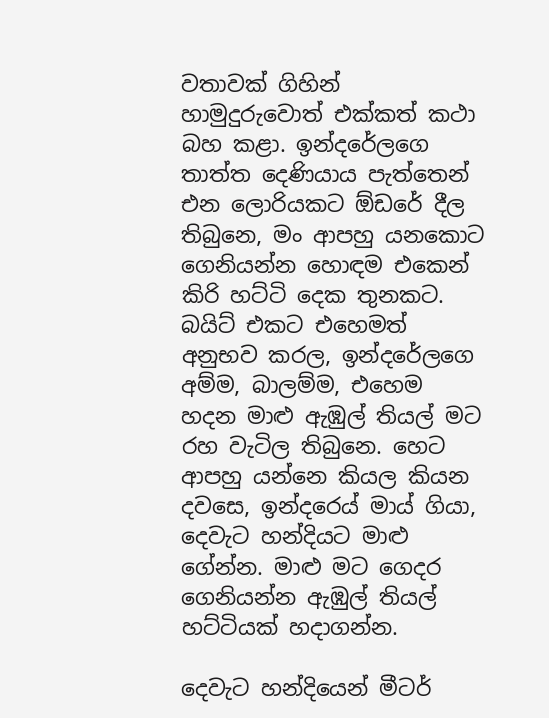වතාවක් ගිහින් හාමුදුරුවොත් එක්කත් කථා බහ කළා. ඉන්දරේලගෙ තාත්ත දෙණියාය පැත්තෙන් එන ලොරියකට ඕඩරේ දීල තිබුනෙ, මං ආපහු යනකොට ගෙනියන්න හොඳම එකෙන් කිරි හට්ටි දෙක තුනකට.  බයිට් එකට එහෙමත් අනුභව කරල, ඉන්දරේලගෙ අම්ම, බාලම්ම, එහෙම හදන මාළු ඇඹුල් තියල් මට රහ වැටිල තිබුනෙ. හෙට ආපහු යන්නෙ කියල කියන දවසෙ, ඉන්දරෙය් මාය් ගියා, දෙවැට හන්දියට මාළු ගේන්න. මාළු මට ගෙදර ගෙනියන්න ඇඹුල් තියල් හට්ටියක් හදාගන්න.

දෙවැට හන්දියෙන් මීටර්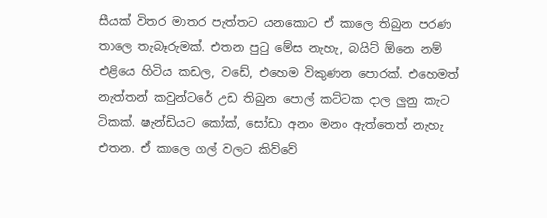සීයක් විතර මාතර පැත්තට යනකොට ඒ කාලෙ තිබුන පරණ තාලෙ තැබෑරුමක්. එතන පුටු මේස නැහැ, බයිට් ඕනෙ නම් එළියෙ හිටිය කඩල, වඩේ, එහෙම විකුණන පොරක්. එහෙමත් නැත්තන් කවුන්ටරේ උඩ තිබුන පොල් කට්ටක දාල ලුනු කැට ටිකක්. ෂැන්ඩියට කෝක්, සෝඩා අනං මනං ඇත්තෙත් නැහැ එතන. ඒ කාලෙ ගල් වලට කිව්වේ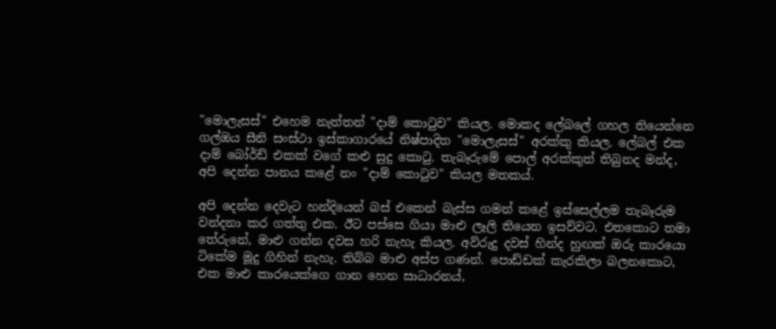"මොලැසස්" එහෙම නැත්තන් "දාම් කොටුව" කියල. මොකද ලේබලේ ගහල තියෙන්නෙ ගල්ඔය සීනි සංස්ථා ඉස්කාගාරයේ නිෂ්පාදිත "මොලැසස්" අරක්කු කියල. ලේබල් එක දාම් බෝර්ඩ් එකක් වගේ කළු සුදු කොටු. තැබෑරුමේ පොල් අරක්කුත් තිබුනද මන්ද, අපි දෙන්න පානය කළේ නං "දාම් කොටුව" කියල මතකය්.

අපි දෙන්න දෙවැට හන්දියෙන් බස් එකෙන් බැස්ස ගමන් කළේ ඉස්සෙල්ලම තැබෑරුම වන්දනා කර ගත්තු එක. ඊට පස්සෙ ගියා මාළු ලෑලි තියෙන ඉසව්වට. එතකොට තමා තේරුනේ, මාළු ගන්න දවස හරි නැහැ කියල. අව්රුදු දවස් හින්ද හුඟක් ඔරු කාරයො ටිකේම මූදු ගිහින් නැහැ. තිබ්බ මාළු අස්ප ගණන්. පොඩ්ඩක් කැරකිලා බලනකොට, එක මාළු කාරයෙක්ගෙ ගාන හෙන සාධාරනය්,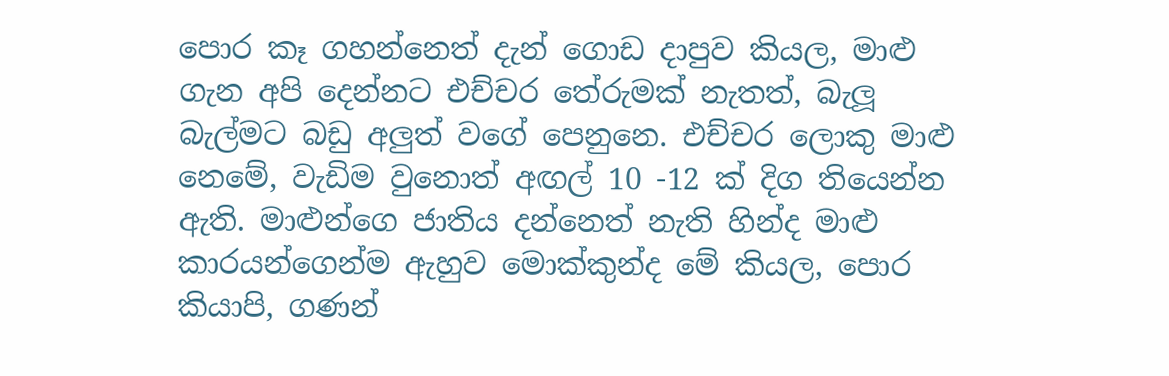පොර කෑ ගහන්නෙත් දැන් ගොඩ දාපුව කියල, මාළු ගැන අපි දෙන්නට එච්චර තේරුමක් නැතත්, බැලූ බැල්මට බඩු අලුත් වගේ පෙනුනෙ. එච්චර ලොකු මාළු නෙමේ, වැඩිම වුනොත් අඟල් 10 -12 ක් දිග තියෙන්න ඇති. මාළුන්ගෙ ජාතිය දන්නෙත් නැති හින්ද මාළු කාරයන්ගෙන්ම ඇහුව මොක්කුන්ද මේ කියල, පොර කියාපි, ගණන්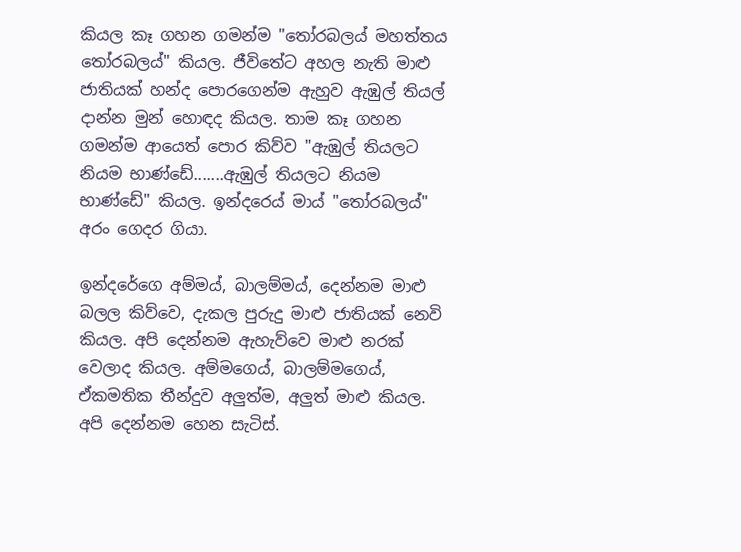කියල කෑ ගහන ගමන්ම "තෝරබලය් මහත්තය තෝරබලය්" කියල. ජීවිතේට අහල නැති මාළු ජාතියක් හන්ද පොරගෙන්ම ඇහුව ඇඹුල් තියල් දාන්න මුන් හොඳද කියල. තාම කෑ ගහන ගමන්ම ආයෙත් පොර කිව්ව "ඇඹුල් තියලට නියම භාණ්ඩේ.......ඇඹුල් තියලට නියම භාණ්ඩේ" කියල. ඉන්දරෙය් මාය් "තෝරබලය්" අරං ගෙදර ගියා.

ඉන්දරේගෙ අම්මය්, බාලම්මය්, දෙන්නම මාළු බලල කිව්වෙ, දැකල පුරුදු මාළු ජාතියක් නෙවි කියල. අපි දෙන්නම ඇහැව්වෙ මාළු නරක් වෙලාද කියල. අම්මගෙය්, බාලම්මගෙය්, ඒකමතික තීන්දුව අලුත්ම, අලුත් මාළු කියල. අපි දෙන්නම හෙන සැටිස්.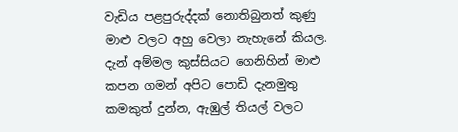වැඩිය පළපුරුද්දක් නොතිබුනත් කුණු මාළු වලට අහු වෙලා නැහැනේ කියල. දැන් අම්මල කුස්සියට ගෙනිහින් මාළු කපන ගමන් අපිට පොඩි දැනමුතු කමකුත් දුන්න, ඇඹුල් තියල් වලට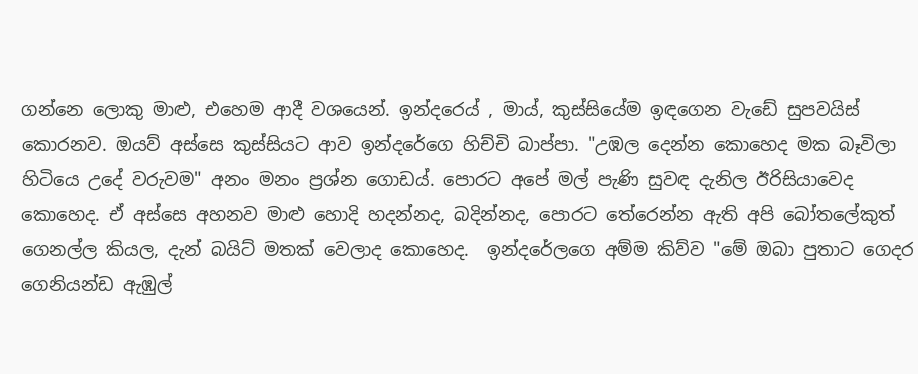ගන්නෙ ලොකු මාළු, එහෙම ආදී වශයෙන්. ඉන්දරෙය් , මාය්, කුස්සියේම ඉඳගෙන වැඩේ සුපවයිස් කොරනව. ඔයව් අස්සෙ කුස්සියට ආව ඉන්දරේගෙ හිච්චි බාප්පා. "උඹල දෙන්න කොහෙද මක බෑවිලා හිටියෙ උදේ වරුවම" අනං මනං ප්‍රශ්න ගොඩය්. පොරට අපේ මල් පැණි සුවඳ දැනිල ඊරිසියාවෙද කොහෙද. ඒ අස්සෙ අහනව මාළු හොදි හදන්නද, බදින්නද, පොරට තේරෙන්න ඇති අපි බෝතලේකුත් ගෙනල්ල කියල, දැන් බයිට් මතක් වෙලාද කොහෙද.  ඉන්දරේලගෙ අම්ම කිව්ව "මේ ඔබා පුතාට ගෙදර ගෙනියන්ඩ ඇඹුල්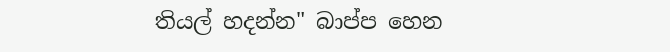තියල් හදන්න" බාප්ප හෙන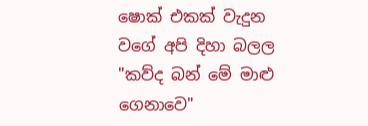ෂොක් එකක් වැදුන වගේ අපි දිහා බලල "කව්ද බන් මේ මාළු ගෙනාවෙ"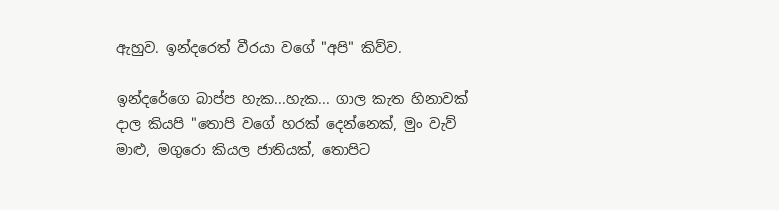ඇහුව. ඉන්දරෙත් වීරයා වගේ "අපි" කිව්ව.

ඉන්දරේගෙ බාප්ප හැක...හැක... ගාල කැත හිනාවක් දාල කියපි "තොපි වගේ හරක් දෙන්නෙක්, මුං වැව් මාළු, මගුරො කියල ජාතියක්, තොපිට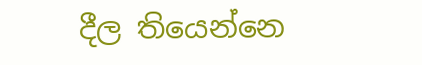දීල තියෙන්නෙ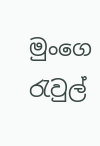මුංගෙ රැවුල්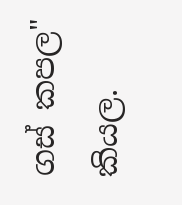ගස් කපල" කියල.